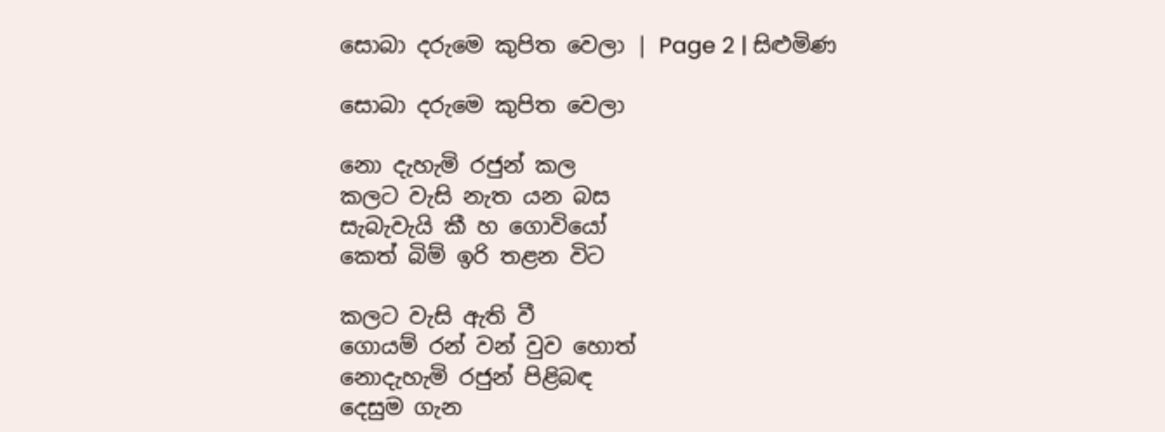සොබා දරුමෙ කුපිත වෙලා | Page 2 | සිළුමිණ

සොබා දරුමෙ කුපිත වෙලා

නො දැහැමි රජුන් කල
කලට වැසි නැත යන බස
සැබැවැයි කී හ ගොවියෝ
කෙත් බිම් ඉරි තළන විට

කලට වැසි ඇති වී
ගොයම් රන් වන් වුව හොත්
නොදැහැමි රජුන් පිළිබඳ
දෙසුම ගැන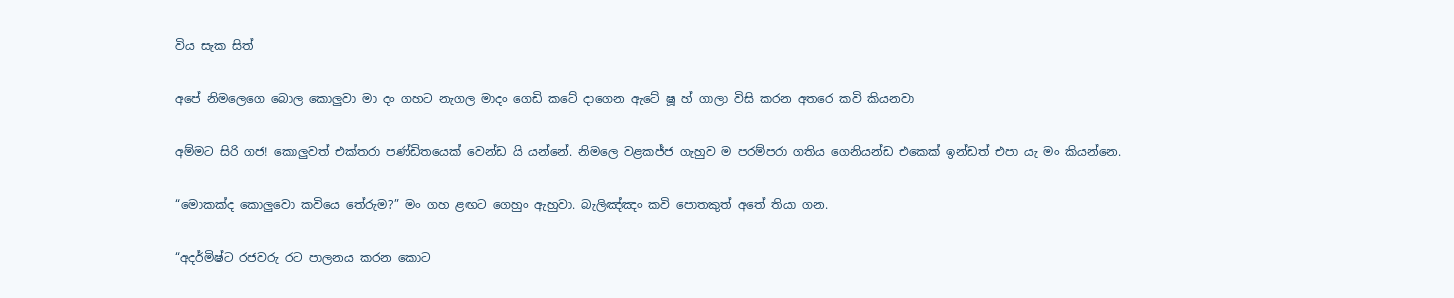විය සැක සිත්

අපේ නිමලෙගෙ බොල කොලුවා මා දං ගහට නැගල මාදං ගෙඩි කටේ දාගෙන ඇටේ ෂූ හ් ගාලා විසි කරන අතරෙ කවි කියනවා

අම්මට සිරි ගජ! කොලුවත් එක්තරා පණ්ඩිතයෙක් වෙන්ඩ යි යන්නේ. නිමලෙ වළකජ්ජ ගැහුව ම පරම්පරා ගතිය ගෙනියන්ඩ එකෙක් ඉන්ඩත් එපා යැ මං කියන්නෙ.

“මොකක්ද කොලුවො කවියෙ තේරුම?” මං ගහ ළඟට ගෙහුං ඇහුවා. බැලිඤ්ඤං කවි පොතකුත් අතේ තියා ගන.

“අදර්මිෂ්ට රජවරු රට පාලනය කරන කොට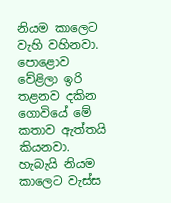නියම කාලෙට වැහි වහිනවා. පොළොව වේළිලා ඉරි තළනව දකින ගොවියේ මේ කතාව ඇත්තයි කියනවා. හැබැයි නියම කාලෙට වැස්ස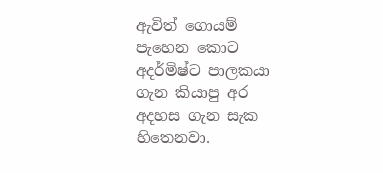ඇවිත් ගොයම් පැහෙන කොට අදර්මිෂ්ට පාලකයා ගැන කියාපු අර අදහස ගැන සැක හිතෙනවා.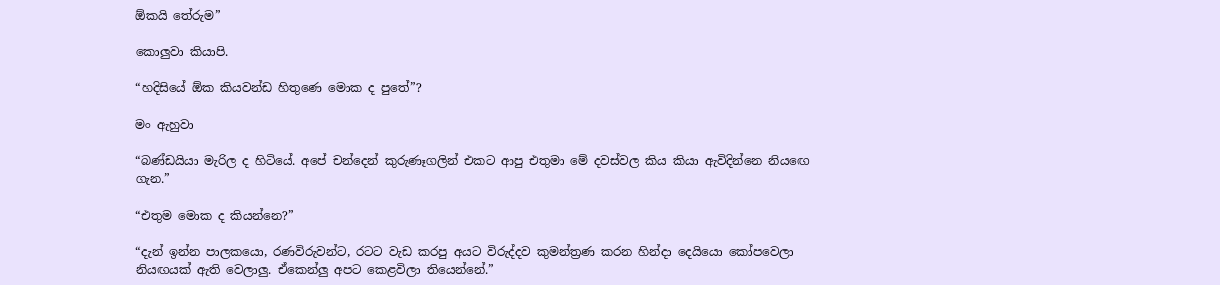ඕකයි තේරුම”

කොලුවා කියාපි.

“හදිසියේ ඕක කියවන්ඩ හිතුණෙ මොක ද පුතේ”?

මං ඇහුවා

“බණ්ඩයියා මැරිල ද හිටියේ. අපේ චන්දෙන් කුරුණෑගලින් එකට ආපු එතුමා මේ දවස්වල කිය කියා ඇවිදින්නෙ නිය‍ඟෙ ගැන.”

“එතුම මොක ද කියන්නෙ?”

“දැන් ඉන්න පාලකයො, රණවිරුවන්ට, රටට වැඩ කරපු අයට විරුද්දව කුමන්ත්‍රණ කරන හින්දා දෙයියො කෝපවෙලා නියඟයක් ඇති ‍වෙලාලු. ඒකෙන්ලු අපට කෙළවිලා තියෙන්නේ.”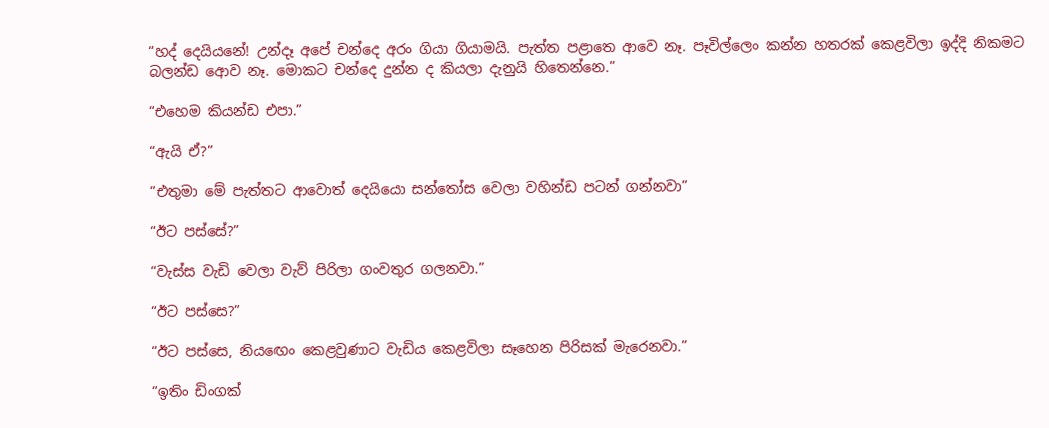“හද් දෙයියනේ! උන්දෑ අපේ චන්දෙ අරං ගියා ගියාමයි. පැත්ත පළාතෙ ආවෙ නෑ. පෑවිල්ලෙං කන්න හතරක් කෙළවිලා ඉද්දි නිකමට බලන්ඩ ආ‍ෙව නෑ. මොකට චන්දෙ දුන්න ද කියලා දැනුයි හිතෙන්නෙ.”

“එහෙම කියන්ඩ එපා.”

“ඇයි ඒ?”

“එතුමා මේ පැත්තට ආවොත් දෙයියො සන්තෝස වෙලා වහින්ඩ පටන් ගන්නවා”

“ඊට පස්සේ?”

“වැස්ස වැඩි වෙලා වැව් පිරිලා ගංවතුර ගලනවා.”

“ඊට පස්සෙ?”

“ඊට පස්සෙ, නිය‍ඟෙං කෙළවුණාට වැඩිය කෙළවිලා සෑහෙන පිරිසක් මැරෙනවා.”

“ඉතිං ඩිංගක්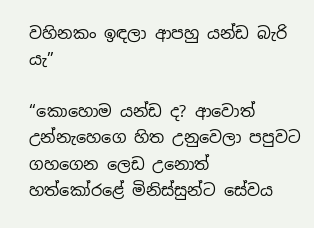වහිනකං ඉඳලා ආපහු යන්ඩ බැරි යැ”

“කොහොම යන්ඩ ද? ආවොත් උන්නැහෙගෙ හිත උනුවෙලා පපුවට ගහගෙන ලෙඩ උනොත් හත්කෝරළේ මිනිස්සුන්ට සේවය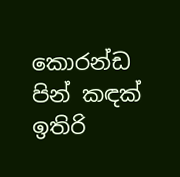කොරන්ඩ පින් කඳක් ඉතිරි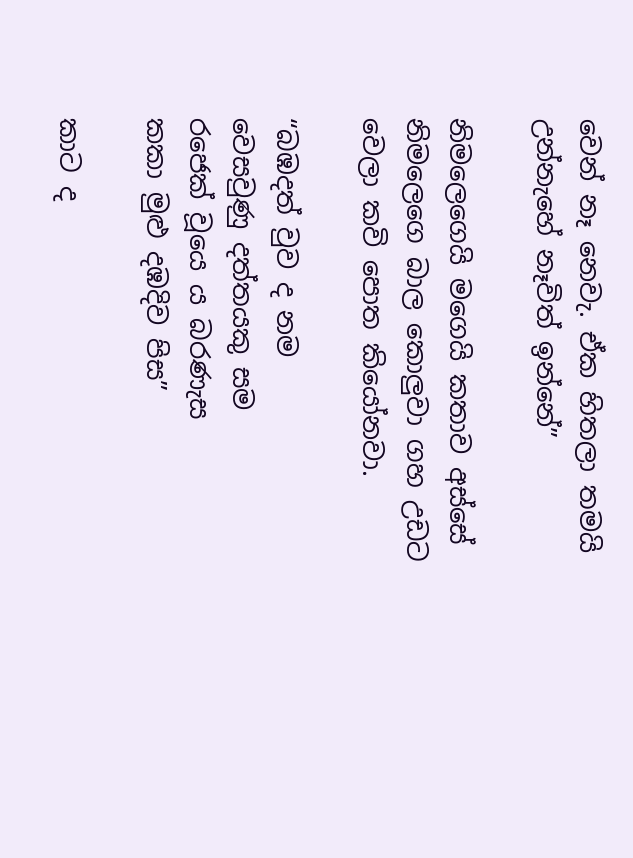වෙන් නෑ නෙවැ. ඒක හිතලා තමයි උන්නැහේ නෑවිත් ඉන්නේ”

නිමලෙගෙයි මගෙයි කතාව අස්සේ නිමලෙගෙ ‍බාල කොලුවා ගහ උඩට වෙලා කවි පොත කියෝනවා.

“බඹදත් වුව ද නම
වෙසවුණු දත්තයකු සම
රජෙක් වූයෙ ය බරණැස
කකා මුළු දඹදිව පිස”

කාට ද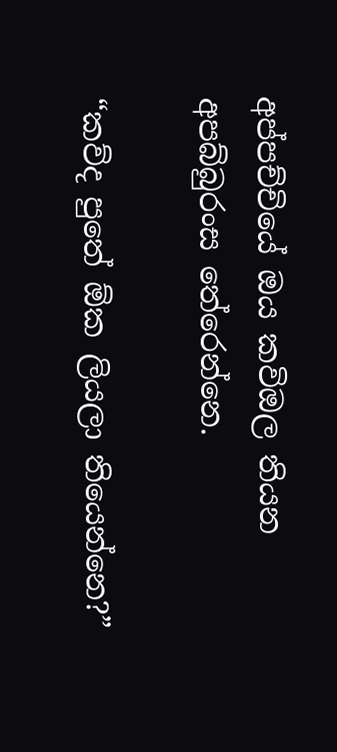අප්පච්චියේ ඔය කවිඔල තියන අපබ්බුරංස තේරෙන්නෙ.

“කව්ද පුතේ ඕක ලියලා තියෙන්නෙ?”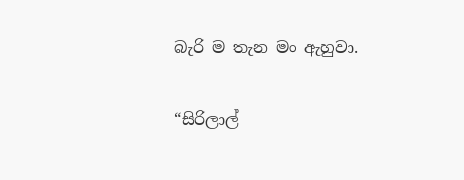බැරි ම තැන මං ඇහුවා.

“සිරිලාල්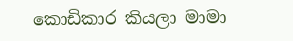කොඩිකාර කියලා මාමා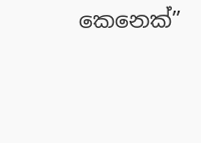කෙනෙක්”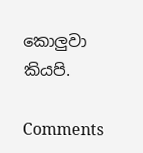කොලුවා කියපි.

Comments